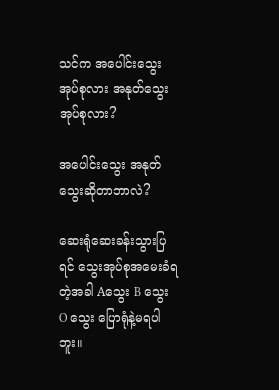သင်က အပေါင်းသွေးအုပ်စုလား အနုတ်သွေးအုပ်စုလား?

အပေါင်းသွေး အနုတ်သွေးဆိုတာဘာလဲ?

ဆေးရုံဆေးခန်းသွားပြရင် သွေးအုပ်စုအမေးခံရတဲ့အခါ Aသွေး B သွေး O သွေး ပြောရုံနဲ့မရပါဘူး။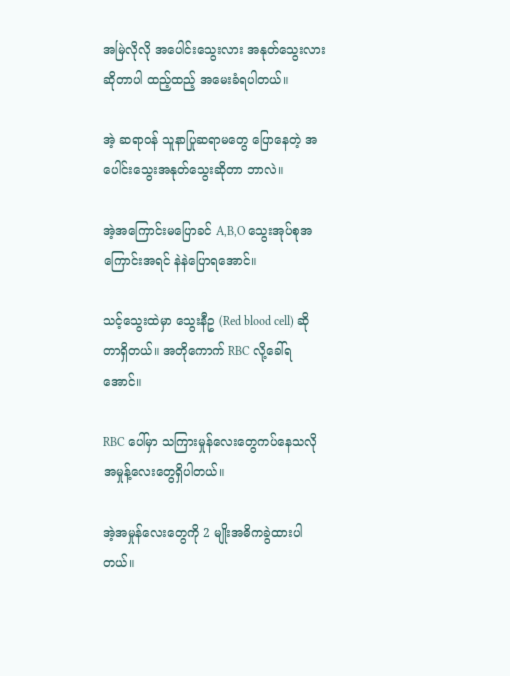အမြဲလိုလို အပေါင်းသွေးလား အနုတ်သွေးလားဆိုတာပါ ထည့်ထည့် အမေးခံရပါတယ်။

အဲ့ ဆရာဝန် သူနာပြုဆရာမတွေ ပြောနေတဲ့ အပေါင်းသွေးအနုတ်သွေးဆိုတာ ဘာလဲ။

အဲ့အကြောင်းမပြောခင် A,B,O သွေးအုပ်စုအကြောင်းအရင် နဲနဲပြောရအောင်။

သင့်သွေးထဲမှာ သွေးနီဥ (Red blood cell) ဆိုတာရှိတယ်။ အတိုကောက် RBC လို့ခေါ်ရအောင်။

RBC ပေါ်မှာ သကြားမှုန်လေးတွေကပ်နေသလို အမှုန့်လေးတွေရှိပါတယ်။

အဲ့အမှုန်လေးတွေကို 2 မျိုးအဓိကခွဲထားပါတယ်။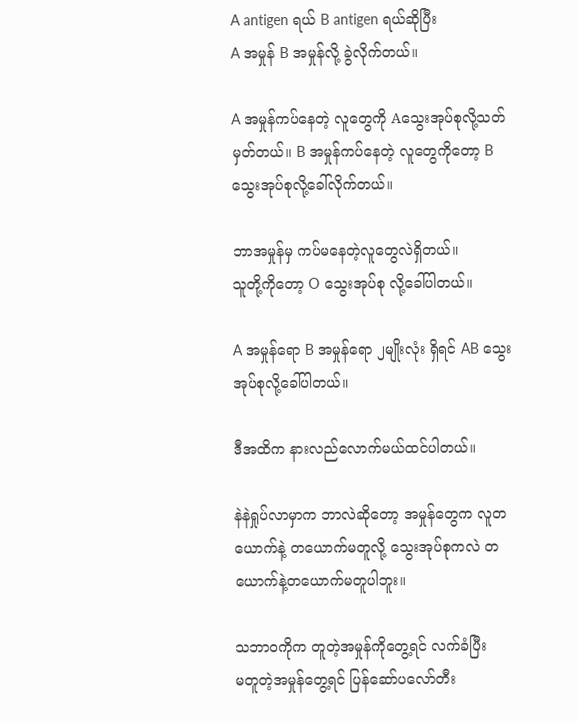A antigen ရယ် B antigen ရယ်ဆိုပြီး
A အမှုန် B အမှုန်လို့ ခွဲလိုက်တယ်။

A အမှုန်ကပ်နေတဲ့ လူတွေကို Aသွေးအုပ်စုလို့သတ်မှတ်တယ်။ B အမှုန်ကပ်နေတဲ့ လူတွေကိုတော့ B သွေးအုပ်စုလို့ခေါ်လိုက်တယ်။

ဘာအမှုန်မှ ကပ်မနေတဲ့လူတွေလဲရှိတယ်။
သူတို့ကိုတော့ O သွေးအုပ်စု လို့ခေါ်ပါတယ်။

A အမှုန်ရော B အမှုန်ရော ၂မျိုးလုံး ရှိရင် AB သွေးအုပ်စုလို့ခေါ်ပါတယ်။

ဒီအထိက နားလည်လောက်မယ်ထင်ပါတယ်။

နဲနဲရှုပ်လာမှာက ဘာလဲဆိုတော့ အမှုန်တွေက လူတယောက်နဲ့ တယောက်မတူလို့ သွေးအုပ်စုကလဲ တယောက်နဲ့တယောက်မတူပါဘူး။

သဘာဝကိုက တူတဲ့အမှုန်ကိုတွေ့ရင် လက်ခံပြီး
မတူတဲ့အမှုန်တွေ့ရင် ပြန်ဆော်ပလော်တီး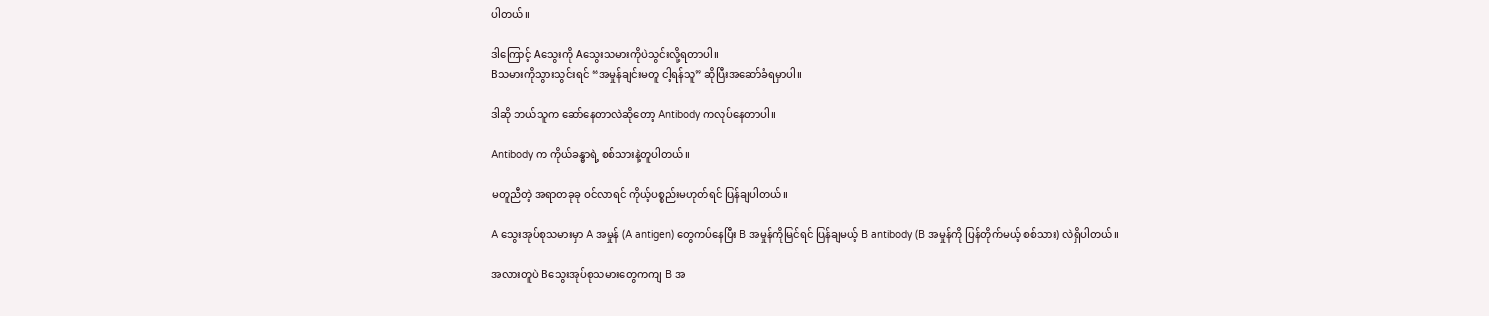ပါတယ်။

ဒါကြောင့် Aသွေးကို Aသွေးသမားကိုပဲသွင်းလို့ရတာပါ။
Bသမားကိုသွားသွင်းရင် “အမှုန်ချင်းမတူ ငါ့ရန်သူ” ဆိုပြီးအဆော်ခံရမှာပါ။

ဒါဆို ဘယ်သူက ဆော်နေတာလဲဆိုတော့ Antibody ကလုပ်နေတာပါ။

Antibody က ကိုယ်ခန္ဓာရဲ့ စစ်သားနဲ့တူပါတယ်။

မတူညီတဲ့ အရာတခုခု ဝင်လာရင် ကိုယ့်ပစ္စည်းမဟုတ်ရင် ပြန်ချပါတယ်။

A သွေးအုပ်စုသမားမှာ A အမှုန် (A antigen) တွေကပ်နေပြီး B အမှုန်ကိုမြင်ရင် ပြန်ချမယ့် B antibody (B အမှုန်ကို ပြန်တိုက်မယ့် စစ်သား) လဲရှိပါတယ်။

အလားတူပဲ Bသွေးအုပ်စုသမားတွေကကျ B အ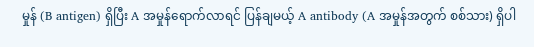မှုန် (B antigen) ရှိပြီး A အမှုန်ရောက်လာရင် ပြန်ချမယ့် A antibody (A အမှုန်အတွက် စစ်သား) ရှိပါ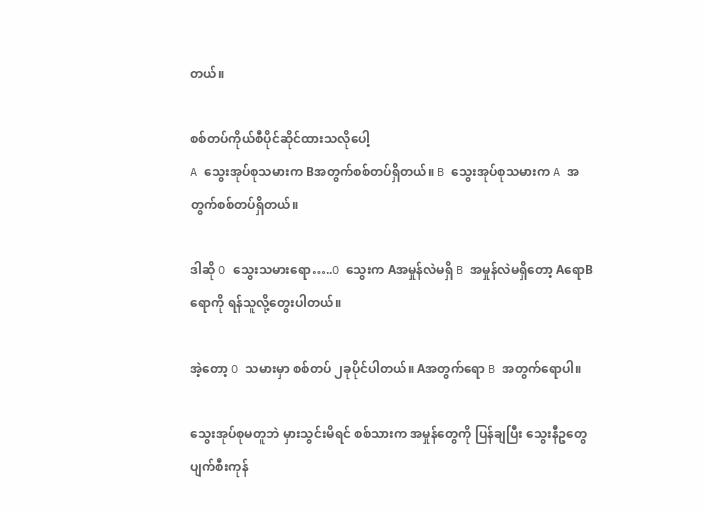တယ်။

စစ်တပ်ကိုယ်စီပိုင်ဆိုင်ထားသလိုပေါ့
A သွေးအုပ်စုသမားက Bအတွက်စစ်တပ်ရှိတယ်။ B သွေးအုပ်စုသမားက A အတွက်စစ်တပ်ရှိတယ်။

ဒါဆို O သွေးသမားရော…..O သွေးက Aအမှုန်လဲမရှိ B အမှုန်လဲမရှိတော့ AရောBရောကို ရန်သူလို့တွေးပါတယ်။

အဲ့တော့ O သမားမှာ စစ်တပ် ၂ခုပိုင်ပါတယ်။ Aအတွက်ရော B အတွက်ရောပါ။

သွေးအုပ်စုမတူဘဲ မှားသွင်းမိရင် စစ်သားက အမှုန်တွေကို ပြန်ချပြီး သွေးနီဥတွေ ပျက်စီးကုန်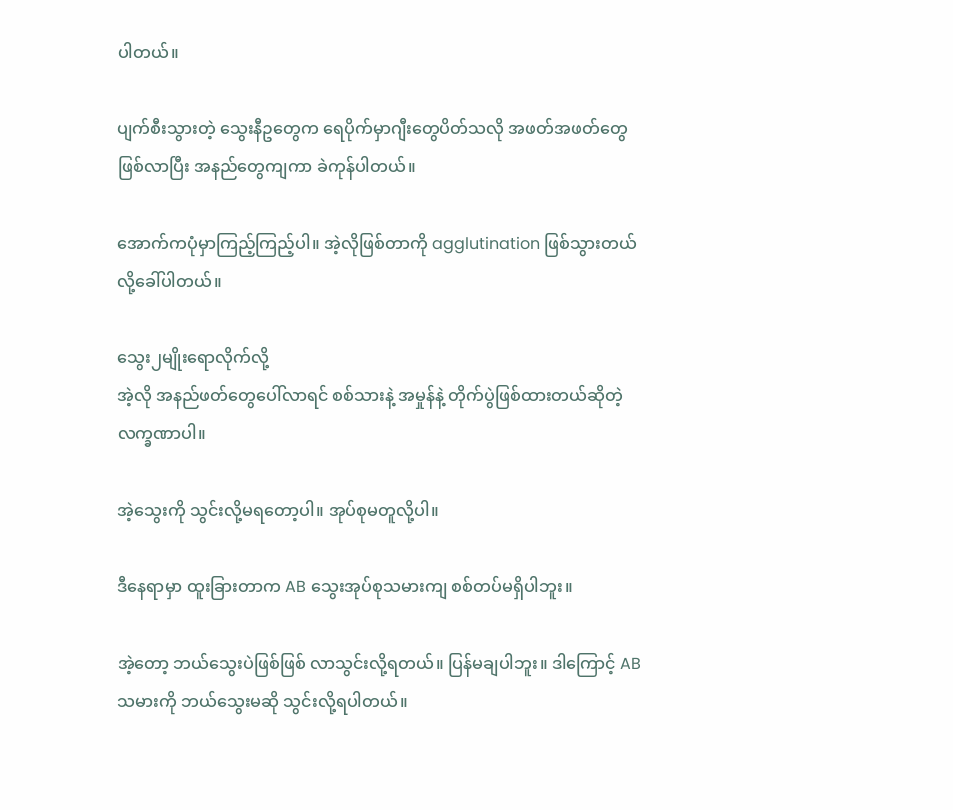ပါတယ်။

ပျက်စီးသွားတဲ့ သွေးနီဥတွေက ရေပိုက်မှာဂျီးတွေပိတ်သလို အဖတ်အဖတ်တွေဖြစ်လာပြီး အနည်တွေကျကာ ခဲကုန်ပါတယ်။

အောက်ကပုံမှာကြည့်ကြည့်ပါ။ အဲ့လိုဖြစ်တာကို agglutination ဖြစ်သွားတယ်လို့ခေါ်ပါတယ်။

သွေး၂မျိုးရောလိုက်လို့
အဲ့လို အနည်ဖတ်တွေပေါ်လာရင် စစ်သားနဲ့ အမှုန်နဲ့ တိုက်ပွဲဖြစ်ထားတယ်ဆိုတဲ့ လက္ခဏာပါ။

အဲ့သွေးကို သွင်းလို့မရတော့ပါ။ အုပ်စုမတူလို့ပါ။

ဒီနေရာမှာ ထူးခြားတာက AB သွေးအုပ်စုသမားကျ စစ်တပ်မရှိပါဘူး။

အဲ့တော့ ဘယ်သွေးပဲဖြစ်ဖြစ် လာသွင်းလို့ရတယ်။ ပြန်မချပါဘူး။ ဒါကြောင့် AB သမားကို ဘယ်သွေးမဆို သွင်းလို့ရပါတယ်။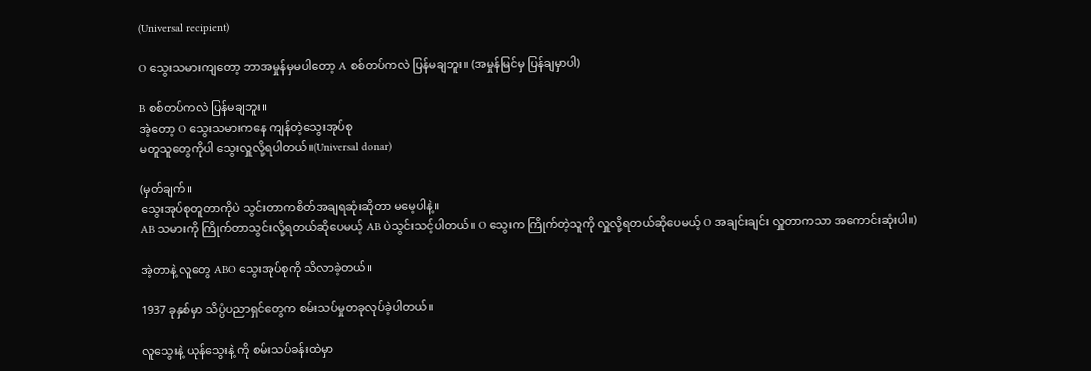(Universal recipient)

O သွေးသမားကျတော့ ဘာအမှုန်မှမပါတော့ A စစ်တပ်ကလဲ ပြန်မချဘူး။ (အမှုန်မြင်မှ ပြန်ချမှာပါ)

B စစ်တပ်ကလဲ ပြန်မချဘူး။
အဲ့တော့ O သွေးသမားကနေ ကျန်တဲ့သွေးအုပ်စု
မတူသူတွေကိုပါ သွေးလှူလို့ရပါတယ်။(Universal donar)

(မှတ်ချက်။
သွေးအုပ်စုတူတာကိုပဲ သွင်းတာကစိတ်အချရဆုံးဆိုတာ မမေ့ပါနဲ့။
AB သမားကို ကြိုက်တာသွင်းလို့ရတယ်ဆိုပေမယ့် AB ပဲသွင်းသင့်ပါတယ်။ O သွေးက ကြိုက်တဲ့သူကို လှူလို့ရတယ်ဆိုပေမယ့် O အချင်းချင်း လှူတာကသာ အကောင်းဆုံးပါ။)

အဲ့တာနဲ့ လူတွေ ABO သွေးအုပ်စုကို သိလာခဲ့တယ်။

1937 ခုနှစ်မှာ သိပ္ပံပညာရှင်တွေက စမ်းသပ်မှုတခုလုပ်ခဲ့ပါတယ်။

လူသွေးနဲ့ ယုန်သွေးနဲ့ ကို စမ်းသပ်ခန်းထဲမှာ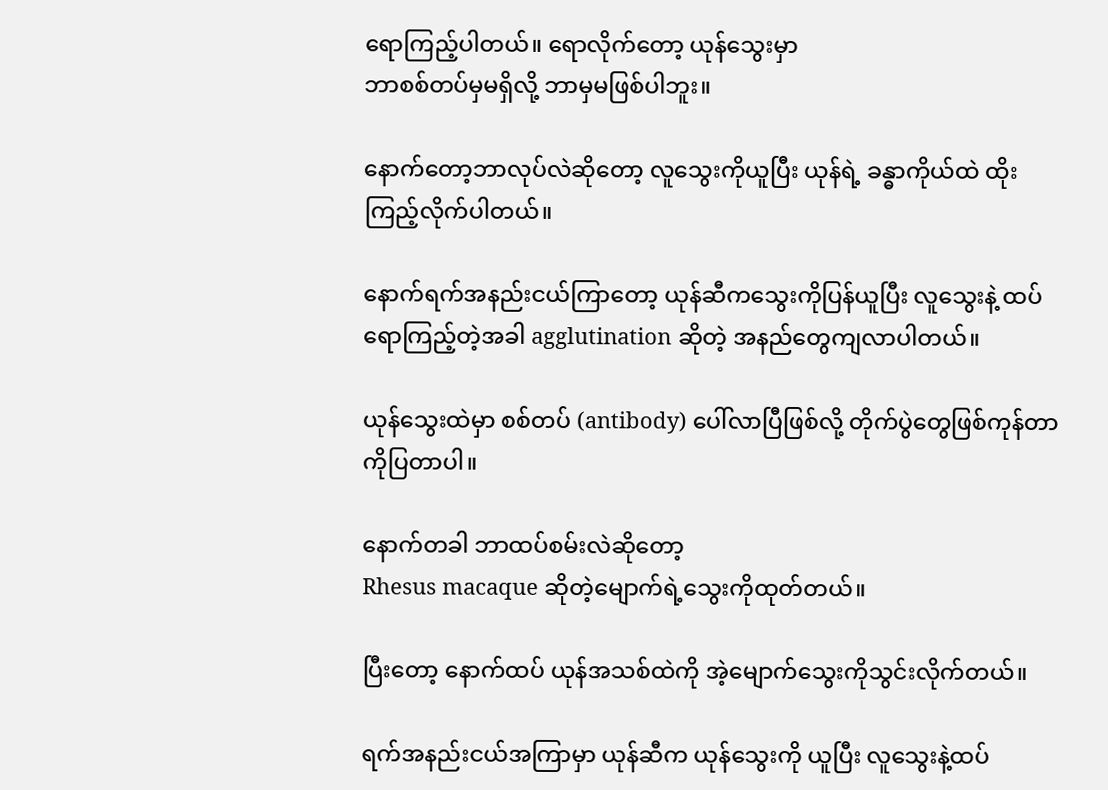ရောကြည့်ပါတယ်။ ရောလိုက်တော့ ယုန်သွေးမှာ
ဘာစစ်တပ်မှမရှိလို့ ဘာမှမဖြစ်ပါဘူး။

နောက်တော့ဘာလုပ်လဲဆိုတော့ လူသွေးကိုယူပြီး ယုန်ရဲ့ ခန္ဓာကိုယ်ထဲ ထိုးကြည့်လိုက်ပါတယ်။

နောက်ရက်အနည်းငယ်ကြာတော့ ယုန်ဆီကသွေးကိုပြန်ယူပြီး လူသွေးနဲ့ ထပ်ရောကြည့်တဲ့အခါ agglutination ဆိုတဲ့ အနည်တွေကျလာပါတယ်။

ယုန်သွေးထဲမှာ စစ်တပ် (antibody) ပေါ်လာပြီဖြစ်လို့ တိုက်ပွဲတွေဖြစ်ကုန်တာကိုပြတာပါ။

နောက်တခါ ဘာထပ်စမ်းလဲဆိုတော့
Rhesus macaque ဆိုတဲ့မျောက်ရဲ့သွေးကိုထုတ်တယ်။

ပြီးတော့ နောက်ထပ် ယုန်အသစ်ထဲကို အဲ့မျောက်သွေးကိုသွင်းလိုက်တယ်။

ရက်အနည်းငယ်အကြာမှာ ယုန်ဆီက ယုန်သွေးကို ယူပြီး လူသွေးနဲ့ထပ်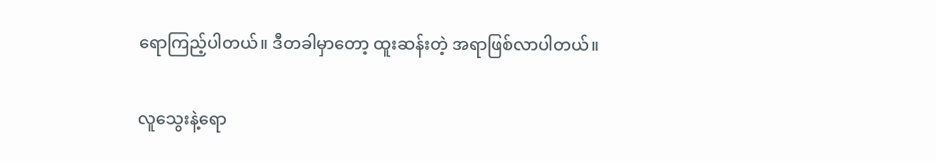ရောကြည့်ပါတယ်။ ဒီတခါမှာတော့ ထူးဆန်းတဲ့ အရာဖြစ်လာပါတယ်။

လူသွေးနဲ့ရော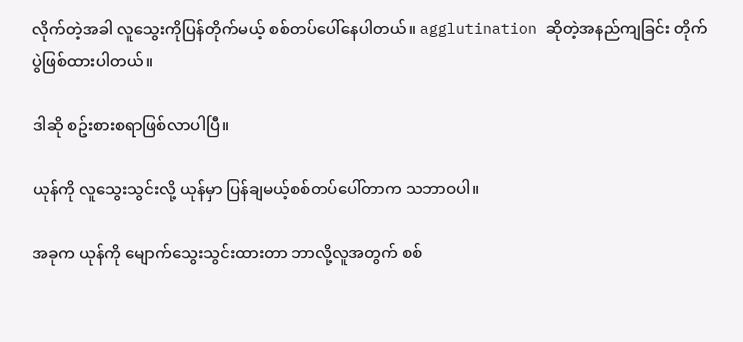လိုက်တဲ့အခါ လူသွေးကိုပြန်တိုက်မယ့် စစ်တပ်ပေါ်နေပါတယ်။ agglutination ဆိုတဲ့အနည်ကျခြင်း တိုက်ပွဲဖြစ်ထားပါတယ်။

ဒါဆို စဥ်းစားစရာဖြစ်လာပါပြီ။

ယုန်ကို လူသွေးသွင်းလို့ ယုန်မှာ ပြန်ချမယ့်စစ်တပ်ပေါ်တာက သဘာဝပါ။

အခုက ယုန်ကို မျောက်သွေးသွင်းထားတာ ဘာလို့လူအတွက် စစ်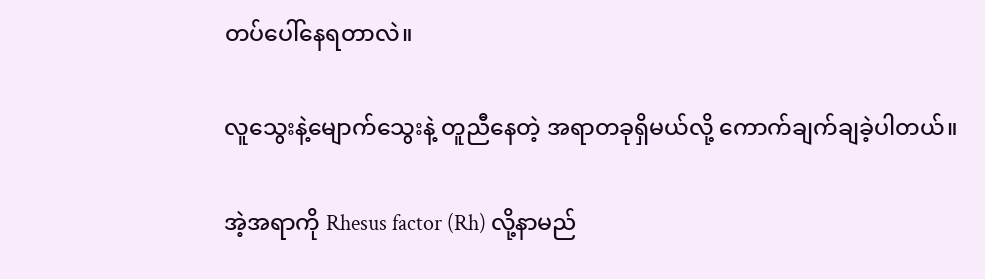တပ်ပေါ်နေရတာလဲ။

လူသွေးနဲ့မျောက်သွေးနဲ့ တူညီနေတဲ့ အရာတခုရှိမယ်လို့ ကောက်ချက်ချခဲ့ပါတယ်။

အဲ့အရာကို Rhesus factor (Rh) လို့နာမည်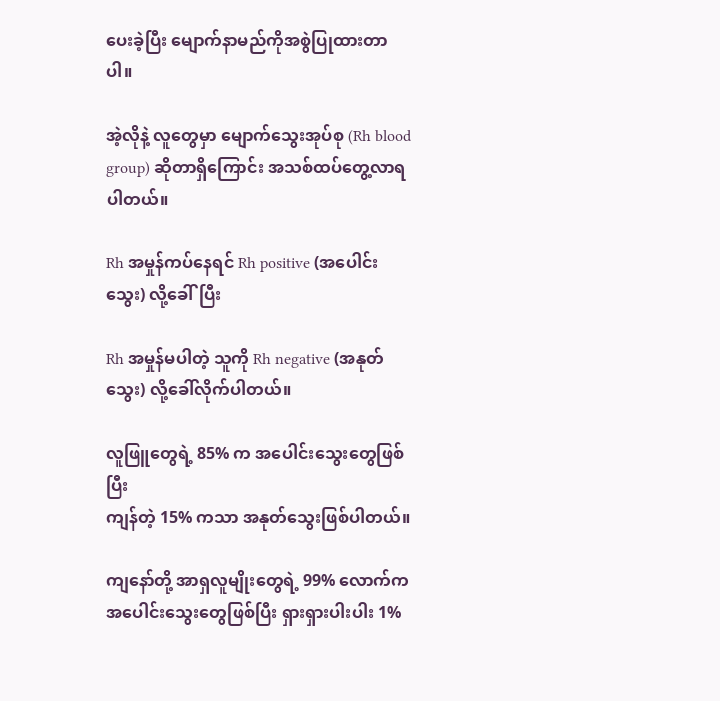ပေးခဲ့ပြီး မျောက်နာမည်ကိုအစွဲပြုထားတာပါ။

အဲ့လိုနဲ့ လူတွေမှာ မျောက်သွေးအုပ်စု (Rh blood group) ဆိုတာရှိကြောင်း အသစ်ထပ်တွေ့လာရပါတယ်။

Rh အမှုန်ကပ်နေရင် Rh positive (အပေါင်းသွေး) လို့ခေါ်ပြီး

Rh အမှုန်မပါတဲ့ သူကို Rh negative (အနုတ်သွေး) လို့ခေါ်လိုက်ပါတယ်။

လူဖြူတွေရဲ့ 85% က အပေါင်းသွေးတွေဖြစ်ပြီး
ကျန်တဲ့ 15% ကသာ အနုတ်သွေးဖြစ်ပါတယ်။

ကျနော်တို့ အာရှလူမျိုးတွေရဲ့ 99% လောက်က အပေါင်းသွေးတွေဖြစ်ပြီး ရှားရှားပါးပါး 1%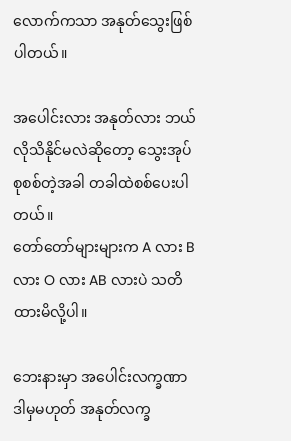လောက်ကသာ အနုတ်သွေးဖြစ်ပါတယ်။

အပေါင်းလား အနုတ်လား ဘယ်လိုသိနိုင်မလဲဆိုတော့ သွေးအုပ်စုစစ်တဲ့အခါ တခါထဲစစ်ပေးပါတယ်။
တော်တော်များများက A လား B လား O လား AB လားပဲ သတိထားမိလို့ပါ။

ဘေးနားမှာ အပေါင်းလက္ခဏာ ဒါမှမဟုတ် အနုတ်လက္ခ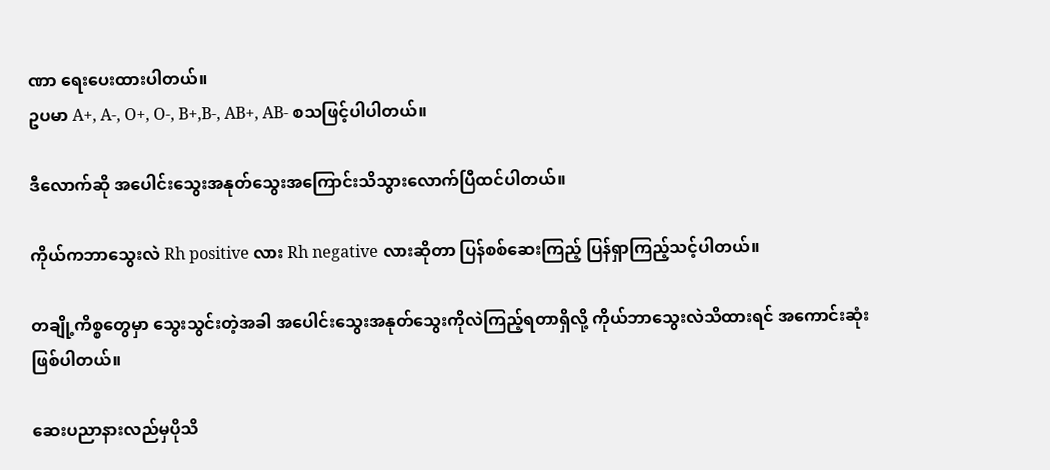ဏာ ရေးပေးထားပါတယ်။
ဥပမာ A+, A-, O+, O-, B+,B-, AB+, AB- စသဖြင့်ပါပါတယ်။

ဒီလောက်ဆို အပေါင်းသွေးအနုတ်သွေးအကြောင်းသိသွားလောက်ပြီထင်ပါတယ်။

ကိုယ်ကဘာသွေးလဲ Rh positive လား Rh negative လားဆိုတာ ပြန်စစ်ဆေးကြည့် ပြန်ရှာကြည့်သင့်ပါတယ်။

တချို့ကိစ္စတွေမှာ သွေးသွင်းတဲ့အခါ အပေါင်းသွေးအနုတ်သွေးကိုလဲကြည့်ရတာရှိလို့ ကိုယ်ဘာသွေးလဲသိထားရင် အကောင်းဆုံးဖြစ်ပါတယ်။

ဆေးပညာနားလည်မှပိုသိ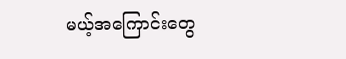မယ့်အကြောင်းတွေ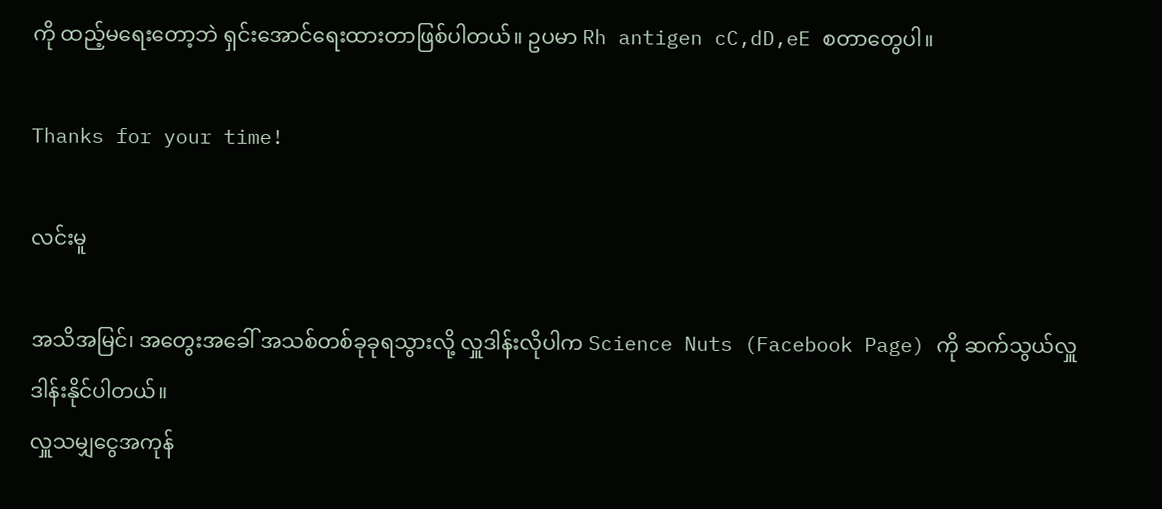ကို ထည့်မရေးတော့ဘဲ ရှင်းအောင်ရေးထားတာဖြစ်ပါတယ်။ ဥပမာ Rh antigen cC,dD,eE စတာတွေပါ။

Thanks for your time!

လင်းမူ

အသိအမြင်၊ အတွေးအခေါ် အသစ်တစ်ခုခုရသွားလို့ လှူဒါန်းလိုပါက Science Nuts (Facebook Page) ကို ဆက်သွယ်လှူဒါန်းနိုင်ပါတယ်။
လှူသမျှငွေအကုန်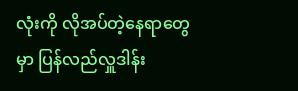လုံးကို လိုအပ်တဲ့နေရာတွေမှာ ပြန်လည်လှူဒါန်း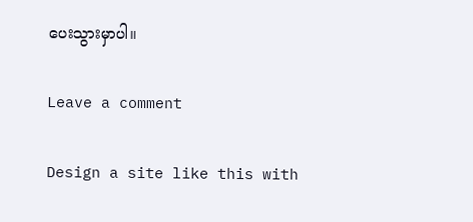ပေးသွားမှာပါ။

Leave a comment

Design a site like this with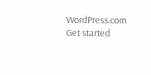WordPress.com
Get started